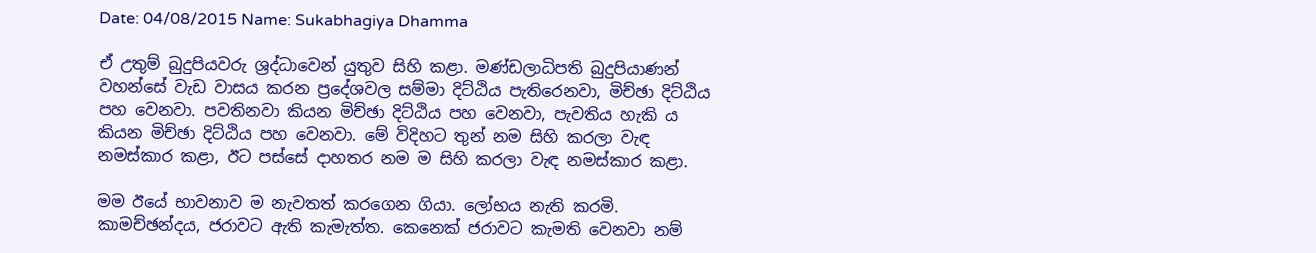Date: 04/08/2015 Name: Sukabhagiya Dhamma

ඒ උතුම් බුදුපියවරු ශ්‍රද්ධාවෙන් යුතුව සිහි කළා. මණ්ඩලාධිපති බුදුපියාණන් වහන්සේ වැඩ වාසය කරන ප්‍රදේශවල සම්මා දිට්ඨිය පැතිරෙනවා, මිච්ඡා දිට්ඨිය පහ වෙනවා. පවතිනවා කියන මිච්ඡා දිට්ඨිය පහ වෙනවා, පැවතිය හැකි ය කියන මිච්ඡා දිට්ඨිය පහ වෙනවා. මේ විදිහට තුන් නම සිහි කරලා වැඳ නමස්කාර කළා, ඊට පස්සේ දාහතර නම ම සිහි කරලා වැඳ නමස්කාර කළා.

මම ඊයේ භාවනාව ම නැවතත් කරගෙන ගියා. ලෝභය නැති කරමි. කාමච්ඡන්දය, ජරාවට ඇති කැමැත්ත. කෙනෙක් ජරාවට කැමති වෙනවා නම්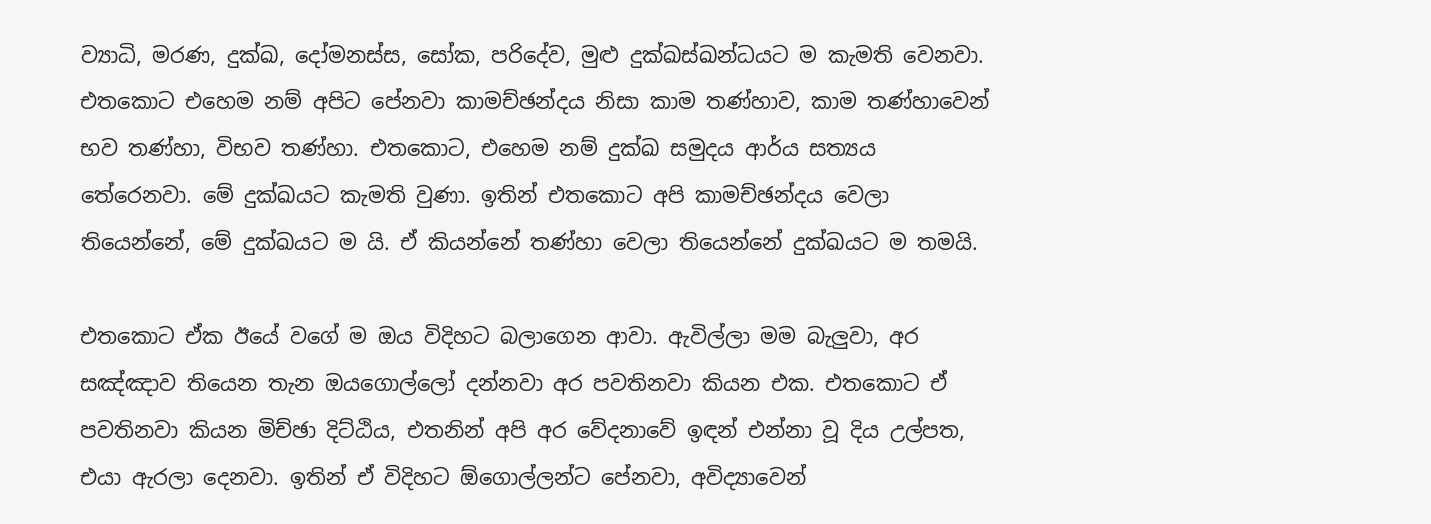ව්‍යාධි, මරණ, දුක්ඛ, දෝමනස්ස, සෝක, පරිදේව, මුළු දුක්ඛස්ඛන්ධයට ම කැමති වෙනවා. එතකොට එහෙම නම් අපිට පේනවා කාමච්ඡන්දය නිසා කාම තණ්හාව, කාම තණ්හාවෙන් භව තණ්හා, විභව තණ්හා. එතකොට, එහෙම නම් දුක්ඛ සමුදය ආර්ය සත්‍යය තේරෙනවා. මේ දුක්ඛයට කැමති වුණා. ඉතින් එතකොට අපි කාමච්ඡන්දය වෙලා තියෙන්නේ, මේ දුක්ඛයට ම යි. ඒ කියන්නේ තණ්හා වෙලා තියෙන්නේ දුක්ඛයට ම තමයි.

එතකොට ඒක ඊයේ වගේ ම ඔය විදිහට බලාගෙන ආවා. ඇවිල්ලා මම බැලුවා, අර සඤ්ඤාව තියෙන තැන ඔයගොල්ලෝ දන්නවා අර පවතිනවා කියන එක. එතකොට ඒ පවතිනවා කියන මිච්ඡා දිට්ඨිය, එතනින් අපි අර වේදනාවේ ඉඳන් එන්නා වූ දිය උල්පත, එයා ඇරලා දෙනවා. ඉතින් ඒ විදිහට ඕගොල්ලන්ට පේනවා, අවිද්‍යාවෙන්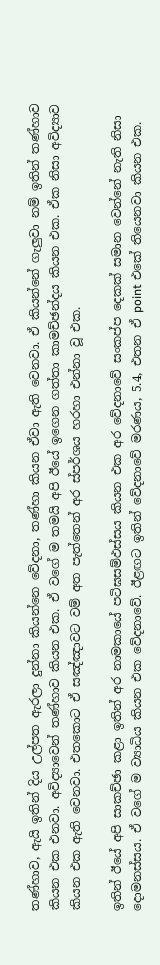තණ්හාව, ඇයි ඉතින් දිය උල්පත ඇරලා දුන්නා කියන්නෙ වේදනා, තණ්හා කියන ඒවා ඇති වෙනවා. ඒ කියන්නේ ගැලුවා නම් ඉතින් තණ්හාව කියන එක එනවා. අවිද්‍යාවෙන් තණ්හාව කියන එක. ඒ වගේ ම තමයි අපි ඊයේ ඉගෙන ගත්තා කාමච්ඡන්දය කියන එක. ඒක නිසා අවිද්‍යාව කියන එක ඇති වෙනවා. එතකොට ඒ සඤ්ඤාවට වම් අත පැත්තෙන් අර ස්පර්ශය හරහා එන්නා වූ එක.

ඉතින් ඊයේ අපි සාකච්ඡා කළා ඉතින් අර නාමකායේ පටිඝසම්‌ඵස්‌සය කියන එක අර වේදනාවේ සංකප්ප දෙකක් සමාන වෙන්නේ නැති නිසා දොමනස්සය. ඒ වගේ ම ව්‍යාධිය කියන එක වේදනාවේ. ඊළඟට ඉතින් වේදනාවේ මරණය, 5.4, එතන ඒ point එකේ තියෙනවා කියන එක.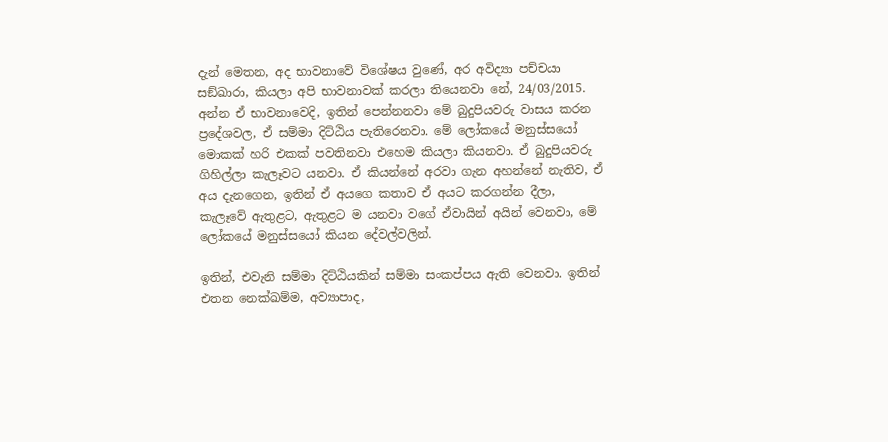දැන් මෙතන, අද භාවනාවේ විශේෂය වුණේ, අර අවිද්‍යා පච්චයා සඞ්‌ඛාරා, කියලා අපි භාවනාවක් කරලා තියෙනවා නේ, 24/03/2015. අන්න ඒ භාවනාවෙදි, ඉතින් පෙන්නනවා මේ බුදුපියවරු වාසය කරන ප්‍රදේශවල, ඒ සම්මා දිට්ඨිය පැතිරෙනවා. මේ ලෝකයේ මනුස්සයෝ මොකක් හරි එකක් පවතිනවා එහෙම කියලා කියනවා. ඒ බුදුපියවරු ගිහිල්ලා කැලෑවට යනවා. ඒ කියන්නේ අරවා ගැන අහන්නේ නැතිව, ඒ අය දැනගෙන, ඉතින් ඒ අයගෙ කතාව ඒ අයට කරගන්න දීලා, කැලෑවේ ඇතුළට, ඇතුළට ම යනවා වගේ ඒවායින් අයින් වෙනවා, මේ ලෝකයේ මනුස්සයෝ කියන දේවල්වලින්.

ඉතින්, එවැනි සම්මා දිට්ඨියකින් සම්මා සංකප්පය ඇති වෙනවා. ඉතින් එතන නෙක්ඛම්ම, අව්‍යාපාද,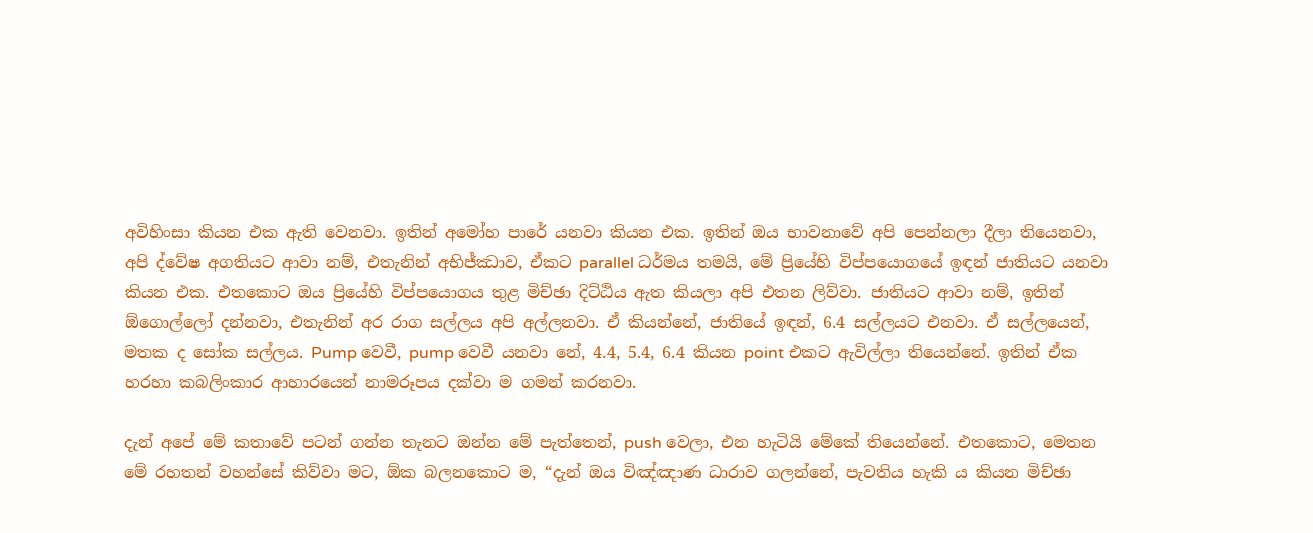අවිහිංසා කියන එක ඇති වෙනවා. ඉතින් අමෝහ පාරේ යනවා කියන එක. ඉතින් ඔය භාවනාවේ අපි පෙන්නලා දීලා තියෙනවා, අපි ද්වේෂ අගතියට ආවා නම්, එතැනින් අභිජ්ඣාව, ඒකට parallel ධර්මය තමයි, මේ ප්‍රියේහි විප්පයොගයේ ඉඳන් ජාතියට යනවා කියන එක. එතකොට ඔය ප්‍රියේහි විප්පයොගය තුළ මිච්ඡා දිට්ඨිය ඇත කියලා අපි එතන ලිව්වා. ජාතියට ආවා නම්, ඉතින් ඕගොල්ලෝ දන්නවා, එතැනින් අර රාග සල්ලය අපි අල්ලනවා. ඒ කියන්නේ, ජාතියේ ඉඳන්, 6.4 සල්ලයට එනවා. ඒ සල්ලයෙන්, මතක ද සෝක සල්ලය. Pump වෙවී, pump වෙවී යනවා නේ, 4.4, 5.4, 6.4 කියන point එකට ඇවිල්ලා තියෙන්නේ. ඉතින් ඒක හරහා කබලිංකාර ආහාරයෙන් නාමරූපය දක්වා ම ගමන් කරනවා.

දැන් අපේ මේ කතාවේ පටන් ගන්න තැනට ඔන්න මේ පැත්තෙන්, push වෙලා, එන හැටියි මේකේ තියෙන්නේ. එතකොට, මෙතන මේ රහතන් වහන්සේ කිව්වා මට, ඕක බලනකොට ම, “දැන් ඔය විඤ්ඤාණ ධාරාව ගලන්නේ, පැවතිය හැකි ය කියන මිච්ඡා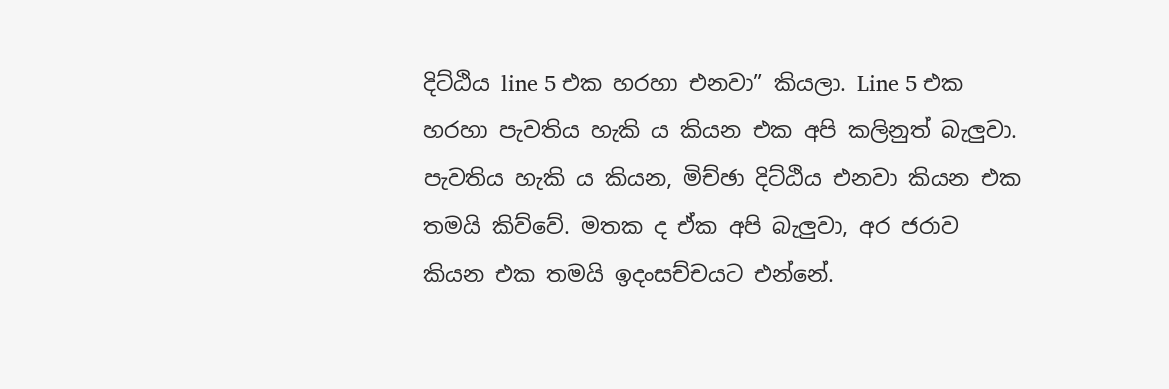දිට්ඨිය line 5 එක හරහා එනවා” කියලා. Line 5 එක හරහා පැවතිය හැකි ය කියන එක අපි කලිනුත් බැලුවා. පැවතිය හැකි ය කියන, මිච්ඡා දිට්ඨිය එනවා කියන එක තමයි කිව්වේ. මතක ද ඒක අපි බැලුවා, අර ජරාව කියන එක තමයි ඉදංසච්චයට එන්නේ.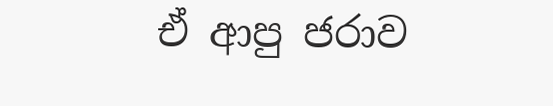ඒ ආපු ජරාව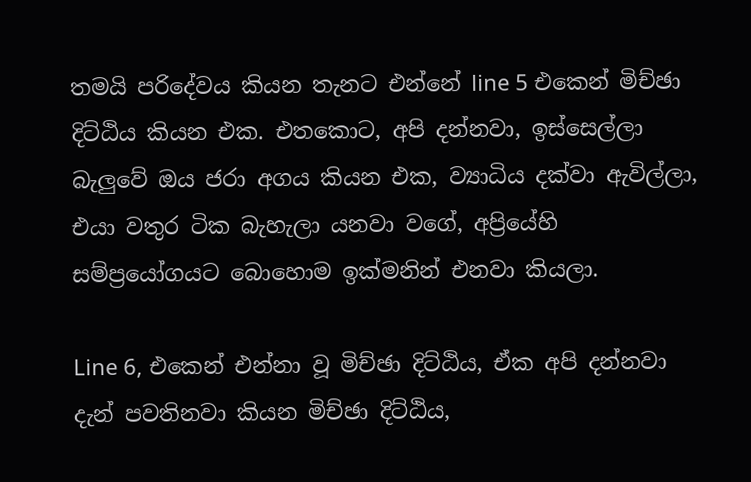තමයි පරිදේවය කියන තැනට එන්නේ line 5 එකෙන් මිච්ඡා දිට්ඨිය කියන එක. එතකොට, අපි දන්නවා, ඉස්සෙල්ලා බැලුවේ ඔය ජරා අගය කියන එක, ව්‍යාධිය දක්වා ඇවිල්ලා, එයා වතුර ටික බැහැලා යනවා වගේ, අප්‍රියේහි සම්ප්‍රයෝගයට බොහොම ඉක්මනින් එනවා කියලා.

Line 6, එකෙන් එන්නා වූ මිච්ඡා දිට්ඨිය, ඒක අපි දන්නවා දැන් පවතිනවා කියන මිච්ඡා දිට්ඨිය,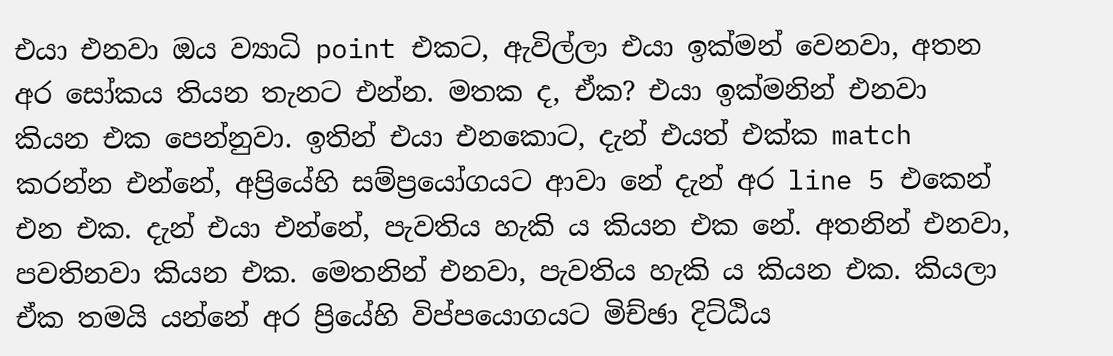එයා එනවා ඔය ව්‍යාධි point එකට, ඇවිල්ලා එයා ඉක්මන් වෙනවා, අතන අර සෝකය තියන තැනට එන්න. මතක ද, ඒක? එයා ඉක්මනින් එනවා කියන එක පෙන්නුවා. ඉතින් එයා එනකොට, දැන් එයත් එක්ක match කරන්න එන්නේ, අප්‍රියේහි සම්ප්‍රයෝගයට ආවා නේ දැන් අර line 5 එකෙන් එන එක. දැන් එයා එන්නේ, පැවතිය හැකි ය කියන එක නේ. අතනින් එනවා, පවතිනවා කියන එක. මෙතනින් එනවා, පැවතිය හැකි ය කියන එක. කියලා ඒක තමයි යන්නේ අර ප්‍රියේහි විප්පයොගයට මිච්ඡා දිට්ඨිය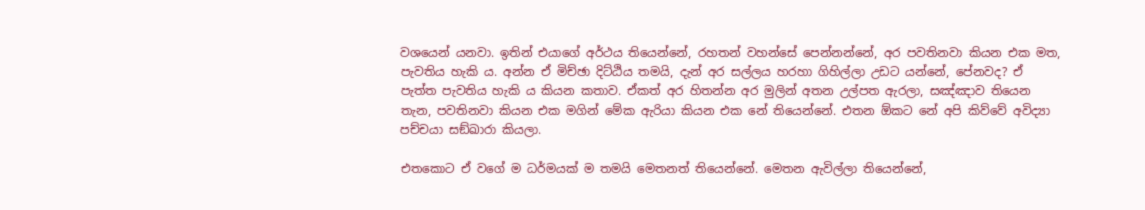වශයෙන් යනවා. ඉතින් එයාගේ අර්ථය තියෙන්නේ, රහතන් වහන්සේ පෙන්නන්නේ, අර පවතිනවා කියන එක මත, පැවතිය හැකි ය. අන්න ඒ මිච්ඡා දිට්ඨිය තමයි, දැන් අර සල්ලය හරහා ගිහිල්ලා උඩට යන්නේ, පේනවද? ඒ පැත්ත පැවතිය හැකි ය කියන කතාව. ඒකත් අර හිතන්න අර මුලින් අතන උල්පත ඇරලා, සඤ්ඤාව තියෙන තැන, පවතිනවා කියන එක මගින් මේක ඇරියා කියන එක නේ තියෙන්නේ. එතන ඕකට නේ අපි කිව්වේ අවිද්‍යා පච්චයා සඞ්‌ඛාරා කියලා.

එතකොට ඒ වගේ ම ධර්මයක් ම තමයි මෙතනත් තියෙන්නේ. මෙතන ඇවිල්ලා තියෙන්නේ,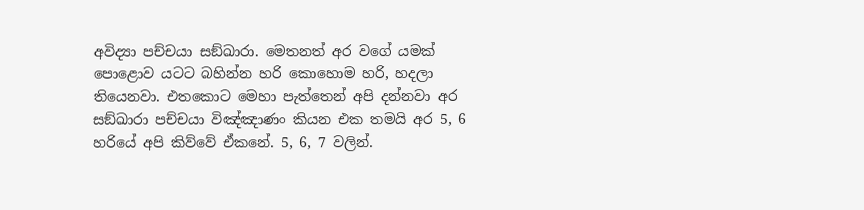අවිද්‍යා පච්චයා සඞ්‌ඛාරා. මෙතනත් අර වගේ යමක් පොළොව යටට බහින්න හරි කොහොම හරි, හදලා තියෙනවා. එතකොට මෙහා පැත්තෙන් අපි දන්නවා අර සඞ්‌ඛාරා පච්චයා විඤ්ඤාණං කියන එක තමයි අර 5, 6 හරියේ අපි කිව්වේ ඒකනේ. 5, 6, 7 වලින්.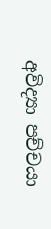අවිද්‍යා පච්චයා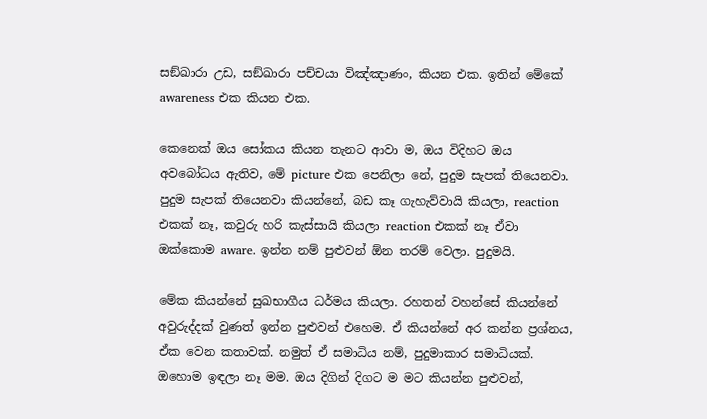සඞ්‌ඛාරා උඩ, සඞ්‌ඛාරා පච්චයා විඤ්ඤාණං, කියන එක. ඉතින් මේකේ awareness එක කියන එක.

කෙනෙක් ඔය සෝකය කියන තැනට ආවා ම, ඔය විදිහට ඔය අවබෝධය ඇතිව, මේ picture එක පෙනිලා නේ, පුදුම සැපක් තියෙනවා. පුදුම සැපක් තියෙනවා කියන්නේ, බඩ කෑ ගැහැව්වායි කියලා, reaction එකක් නෑ, කවුරු හරි කැස්සායි කියලා reaction එකක් නෑ ඒවා ඔක්කොම aware. ඉන්න නම් පුළුවන් ඕන තරම් වෙලා. පුදුමයි.

මේක කියන්නේ සුඛභාගීය ධර්මය කියලා. රහතන් වහන්සේ කියන්නේ අවුරුද්දක් වුණත් ඉන්න පුළුවන් එහෙම. ඒ කියන්නේ අර කන්න ප්‍රශ්නය, ඒක වෙන කතාවක්. නමුත් ඒ සමාධිය නම්, පුදුමාකාර සමාධියක්. ඔහොම ඉඳලා නෑ මම. ඔය දිගින් දිගට ම මට කියන්න පුළුවන්,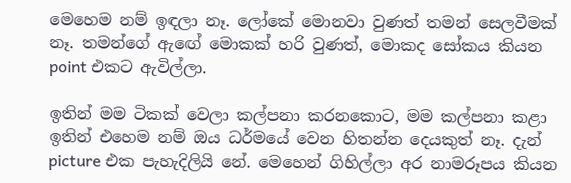මෙහෙම නම් ඉඳලා නෑ. ලෝකේ මොනවා වුණත් තමන් සෙලවීමක් නෑ. තමන්ගේ ඇඟේ මොකක් හරි වුණත්, මොකද සෝකය කියන point එකට ඇවිල්ලා.

ඉතින් මම ටිකක් වෙලා කල්පනා කරනකොට, මම කල්පනා කළා ඉතින් එහෙම නම් ඔය ධර්මයේ වෙන හිතන්න දෙයකුත් නෑ. දැන් picture එක පැහැදිලියි නේ. මෙහෙන් ගිහිල්ලා අර නාමරූපය කියන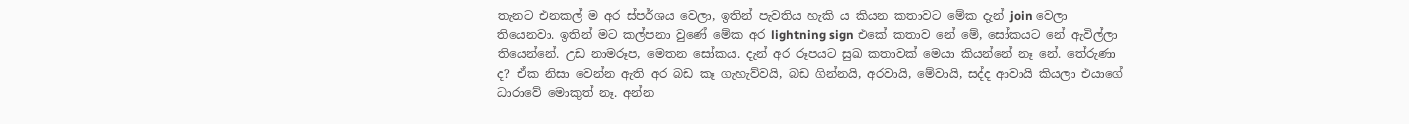තැනට එනකල් ම අර ස්පර්ශය වෙලා, ඉතින් පැවතිය හැකි ය කියන කතාවට මේක දැන් join වෙලා තියෙනවා. ඉතින් මට කල්පනා වුණේ මේක අර lightning sign එකේ කතාව නේ මේ, සෝකයට නේ ඇවිල්ලා තියෙන්නේ. උඩ නාමරූප, මෙතන සෝකය. දැන් අර රූපයට සුඛ කතාවක් මෙයා කියන්නේ නෑ නේ. තේරුණා ද? ඒක නිසා වෙන්න ඇති අර බඩ කෑ ගැහැව්වයි, බඩ ගින්නයි, අරවායි, මේවායි, සද්ද ආවායි කියලා එයාගේ ධාරාවේ මොකුත් නෑ. අන්න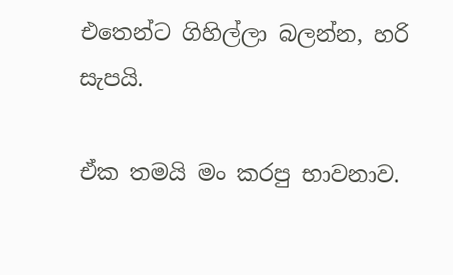එතෙන්ට ගිහිල්ලා බලන්න, හරි සැපයි.

ඒක තමයි මං කරපු භාවනාව.